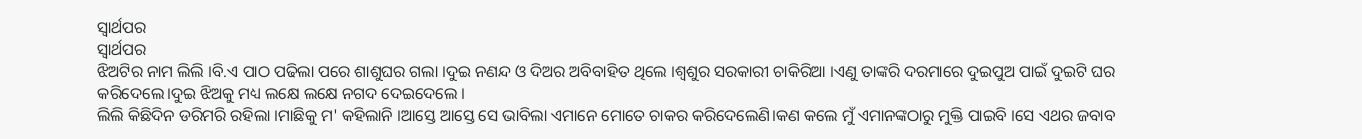ସ୍ବାର୍ଥପର
ସ୍ବାର୍ଥପର
ଝିଅଟିର ନାମ ଲିଲି ।ବି.ଏ ପାଠ ପଢିଲା ପରେ ଶାଶୁଘର ଗଲା ।ଦୁଇ ନଣନ୍ଦ ଓ ଦିଅର ଅବିବାହିତ ଥିଲେ ।ଶ୍ବଶୁର ସରକାରୀ ଚାକିରିଆ ।ଏଣୁ ତାଙ୍କରି ଦରମାରେ ଦୁଇପୁଅ ପାଇଁ ଦୁଇଟି ଘର କରିଦେଲେ।ଦୁଇ ଝିଅକୁ ମଧ୍ୟ ଲକ୍ଷେ ଲକ୍ଷେ ନଗଦ ଦେଇଦେଲେ ।
ଲିଲି କିଛିଦିନ ଡରିମରି ରହିଲା ।ମାଛିକୁ ମ' କହିଲାନି ।ଆସ୍ତେ ଆସ୍ତେ ସେ ଭାବିଲା ଏମାନେ ମୋତେ ଚାକର କରିଦେଲେଣି।କଣ କଲେ ମୁଁ ଏମାନଙ୍କଠାରୁ ମୁକ୍ତି ପାଇବି ।ସେ ଏଥର ଜବାବ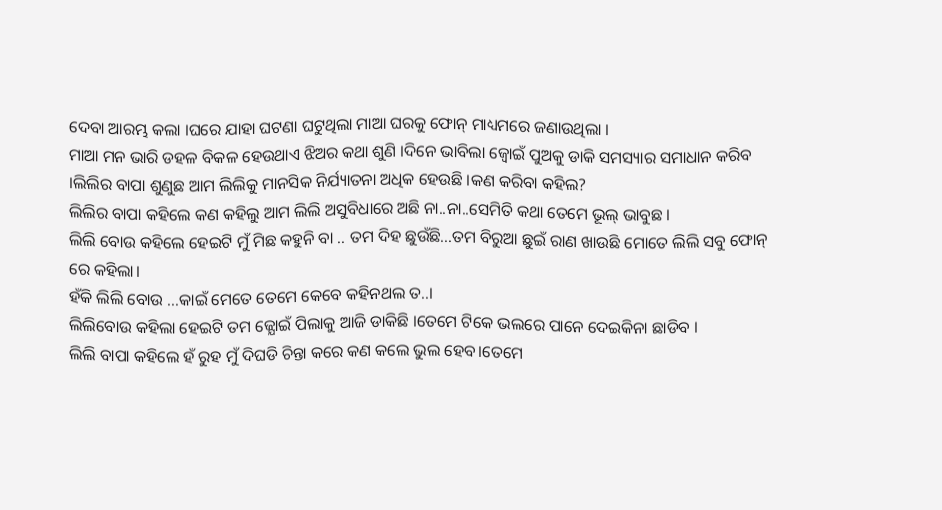ଦେବା ଆରମ୍ଭ କଲା ।ଘରେ ଯାହା ଘଟଣା ଘଟୁଥିଲା ମାଆ ଘରକୁ ଫୋନ୍ ମାଧ୍ୟମରେ ଜଣାଉଥିଲା ।
ମାଆ ମନ ଭାରି ଡହଳ ବିକଳ ହେଉଥାଏ ଝିଅର କଥା ଶୁଣି ।ଦିନେ ଭାବିଲା ଜ୍ବୋଇଁ ପୁଅକୁ ଡାକି ସମସ୍ୟାର ସମାଧାନ କରିବ ।ଲିଲିର ବାପା ଶୁଣୁଛ ଆମ ଲିଲିକୁ ମାନସିକ ନିର୍ଯ୍ୟାତନା ଅଧିକ ହେଉଛି ।କଣ କରିବା କହିଲ?
ଲିଲିର ବାପା କହିଲେ କଣ କହିଲୁ ଆମ ଲିଲି ଅସୁବିଧାରେ ଅଛି ନା..ନା..ସେମିତି କଥା ତେମେ ଭୂଲ୍ ଭାବୁଛ ।
ଲିଲି ବୋଉ କହିଲେ ହେଇଟି ମୁଁ ମିଛ କହୁନି ବା .. ତମ ଦିହ ଛୁଉଁଛି...ତମ ବିରୁଆ ଛୁଇଁ ରାଣ ଖାଉଛି ମୋତେ ଲିଲି ସବୁ ଫୋନ୍ ରେ କହିଲା।
ହଁକି ଲିଲି ବୋଉ ...କାଇଁ ମେତେ ତେମେ କେବେ କହିନଥଲ ତ..।
ଲିଲିବୋଉ କହିଲା ହେଇଟି ତମ ଜ୍ଯୋଇଁ ପିଲାକୁ ଆଜି ଡାକିଛି ।ତେମେ ଟିକେ ଭଲରେ ପାନେ ଦେଇକିନା ଛାଡିବ ।
ଲିଲି ବାପା କହିଲେ ହଁ ରୁହ ମୁଁ ଦିଘଡି ଚିନ୍ତା କରେ କଣ କଲେ ଭୁଲ ହେବ।ତେମେ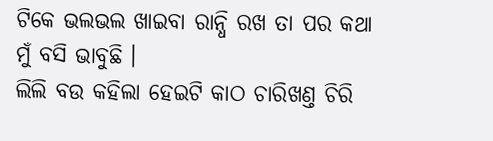ଟିକେ ଭଲଭଲ ଖାଇବା ରାନ୍ଧି ରଖ ତା ପର କଥା
ମୁଁ ବସି ଭାବୁଛି ।
ଲିଲି ବଉ କହିଲା ହେଇଟି କାଠ ଚାରିଖଣ୍ତ ଚିରି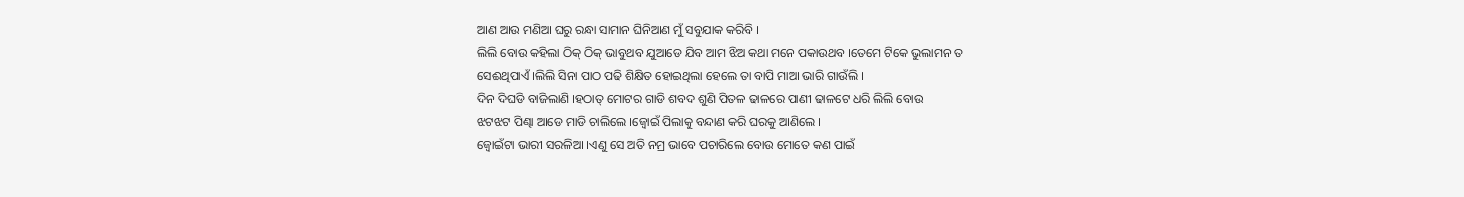ଆଣ ଆଉ ମଣିଆ ଘରୁ ରନ୍ଧା ସାମାନ ଘିନିଆଣ ମୁଁ ସବୁଯାକ କରିବି ।
ଲିଲି ବୋଉ କହିଲା ଠିକ୍ ଠିକ୍ ଭାବୁଥବ ଯୁଆଡେ ଯିବ ଆମ ଝିଅ କଥା ମନେ ପକାଉଥବ ।ତେମେ ଟିକେ ଭୁଲାମନ ତ
ସେଈଥିପାଏଁ ।ଲିଲି ସିନା ପାଠ ପଢି ଶିକ୍ଷିତ ହୋଇଥିଲା ହେଲେ ତା ବାପି ମାଆ ଭାରି ଗାଉଁଲି ।
ଦିନ ଦିଘଡି ବାଜିଲାଣି ।ହଠାତ୍ ମୋଟର ଗାଡି ଶବଦ ଶୁଣି ପିତଳ ଢାଳରେ ପାଣୀ ଢାଳଟେ ଧରି ଲିଲି ବୋଉ
ଝଟଝଟ ପିଣ୍ଢା ଆଡେ ମାଡି ଚାଲିଲେ ।ଜ୍ବୋଇଁ ପିଲାକୁ ବନ୍ଦାଣ କରି ଘରକୁ ଆଣିଲେ ।
ଜ୍ବୋଇଁଟା ଭାରୀ ସରଳିଆ ।ଏଣୁ ସେ ଅତି ନମ୍ର ଭାବେ ପଚାରିଲେ ବୋଉ ମୋତେ କଣ ପାଇଁ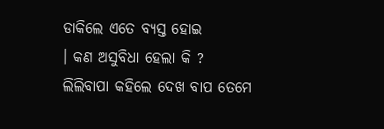ଡାକିଲେ ଏତେ ବ୍ୟସ୍ତ ହୋଇ
। କଣ ଅସୁବିଧା ହେଲା କି ?
ଲିଲିବାପା କହିଲେ ଦେଖ ବାପ ତେମେ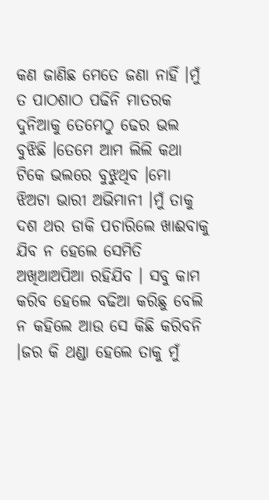କଣ ଜାଣିଛ ମେତେ ଜଣା ନାହିଁ ।ମୁଁ ତ ପାଠଶାଠ ପଢିନି ମାତରକ ଦୁନିଆକୁ ତେମେଠୁ ଢେର ଭଲ ବୁଝିଛି ।ତେମେ ଆମ ଲିଲି କଥା ଟିକେ ଭଲରେ ବୁଝୁଥିବ ।ମୋ ଝିଅଟା ଭାରୀ ଅଭିମାନୀ ।ମୁଁ ତାକୁ ଦଶ ଥର ଡାକି ପଚାରିଲେ ଖାଈବାକୁ ଯିବ ନ ହେଲେ ସେମିତି ଅଖିଆଅପିଆ ରହିଯିବ । ସବୁ କାମ କରିବ ହେଲେ ବଢିଆ କରିଛୁ ବେଲି ନ କହିଲେ ଆଉ ସେ କିଛି କରିବନି ।ଜର କି ଥଣ୍ଡା ହେଲେ ତାକୁ ମୁଁ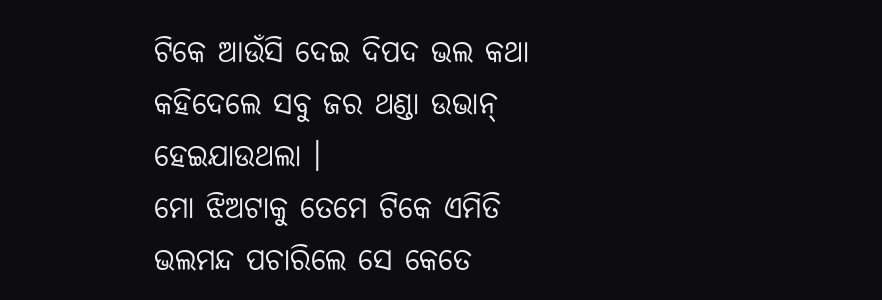ଟିକେ ଆଉଁସି ଦେଇ ଦିପଦ ଭଲ କଥା କହିଦେଲେ ସବୁ ଜର ଥଣ୍ଡା ଉଭାନ୍ ହେଇଯାଉଥଲା ।
ମୋ ଝିଅଟାକୁ ତେମେ ଟିକେ ଏମିତି ଭଲମନ୍ଦ ପଚାରିଲେ ସେ କେତେ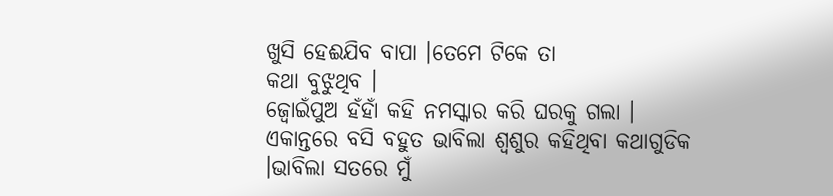ଖୁସି ହେଈଯିବ ବାପା ।ତେମେ ଟିକେ ତା
କଥା ବୁଝୁଥିବ ।
ଜ୍ବୋଇଁପୁଅ ହଁହାଁ କହି ନମସ୍କାର କରି ଘରକୁ ଗଲା । ଏକାନ୍ତରେ ବସି ବହୁତ ଭାବିଲା ଶ୍ବଶୁର କହିଥିବା କଥାଗୁଡିକ ।ଭାବିଲା ସତରେ ମୁଁ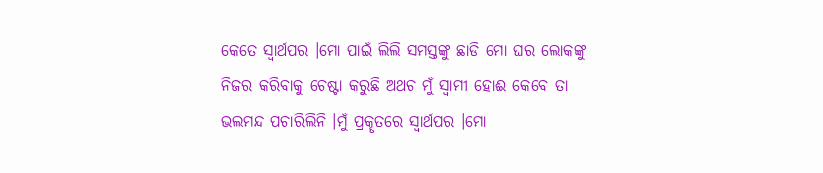କେତେ ସ୍ବାର୍ଥପର ।ମୋ ପାଇଁ ଲିଲି ସମସ୍ତଙ୍କୁ ଛାଡି ମୋ ଘର ଲୋକଙ୍କୁ ନିଜର କରିବାକୁ ଚେଷ୍ଟା କରୁଛି ଅଥଚ ମୁଁ ସ୍ବାମୀ ହୋଈ କେବେ ତା ଭଲମନ୍ଦ ପଚାରିଲିନି ।ମୁଁ ପ୍ରକୄତରେ ସ୍ବାର୍ଥପର ।ମୋ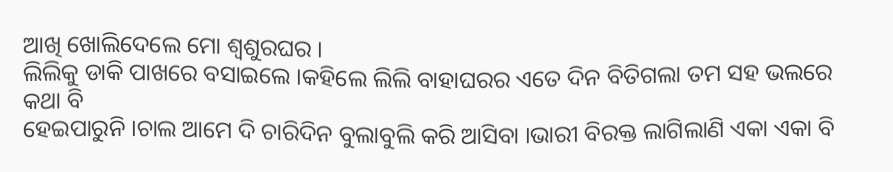ଆଖି ଖୋଲିଦେଲେ ମୋ ଶ୍ବଶୁରଘର ।
ଲିଲିକୁ ଡାକି ପାଖରେ ବସାଇଲେ ।କହିଲେ ଲିଲି ବାହାଘରର ଏତେ ଦିନ ବିତିଗଲା ତମ ସହ ଭଲରେ କଥା ବି
ହେଇପାରୁନି ।ଚାଲ ଆମେ ଦି ଚାରିଦିନ ବୁଲାବୁଲି କରି ଆସିବା ।ଭାରୀ ବିରକ୍ତ ଲାଗିଲାଣି ଏକା ଏକା ବି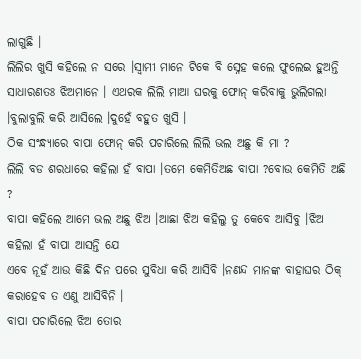ଲାଗୁଛି ।
ଲିଲିର ଖୁସି କହିଲେ ନ ସରେ ।ସ୍ବାମୀ ମାନେ ଟିକେ ବି ସ୍ନେହ କଲେ ଫୁଲେଇ ହୁଅନ୍ତି ସାଧାରଣତଃ ଝିଅମାନେ । ଏଥରକ ଲିଲି ମାଆ ଘରକୁ ଫୋନ୍ କରିବାକୁ ଭୁଲିଗଲା ।ବୁଲାବୁଲି କରି ଆସିଲେ ।ଦୁହେଁ ବହୁତ ଖୁସି ।
ଠିକ ସଂନ୍ଧ୍ୟାରେ ବାପା ଫୋନ୍ କରି ପଚାରିଲେ ଲିଲି ଭଲ ଅଛୁ କି ମା ?
ଲିଲି ବଡ ଶରଧାରେ କହିଲା ହଁ ବାପା ।ତମେ କେମିତିଅଛ ବାପା ?ବୋଉ କେମିତି ଅଛି ?
ବାପା କହିଲେ ଆମେ ଭଲ ଅଛୁ ଝିଅ ।ଆଛା ଝିଅ କହିଲୁ ତୁ କେବେ ଆସିବୁ ।ଝିଅ କହିଲା ହଁ ବାପା ଆସନ୍ତି ଯେ
ଏବେ ନୂହଁ ଆଉ କିଛି ଦିନ ପରେ ସୁବିଧା କରି ଆସିବି ।ନଣନ୍ଦ ମାନଙ୍କ ବାହାଘର ଠିକ୍ କରାହେବ ତ ଏଣୁ ଆସିବିନି ।
ବାପା ପଚାରିଲେ ଝିଅ ତୋର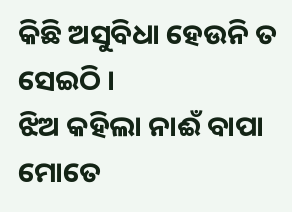କିଛି ଅସୁବିଧା ହେଉନି ତ ସେଇଠି ।
ଝିଅ କହିଲା ନାଈଁ ବାପା ମୋତେ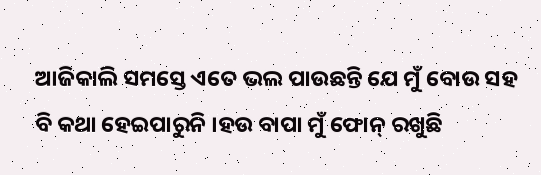ଆଜିକାଲି ସମସ୍ତେ ଏତେ ଭଲ ପାଉଛନ୍ତି ଯେ ମୁଁ ବୋଉ ସହ ବି କଥା ହେଇପାରୁନି ।ହଉ ବାପା ମୁଁ ଫୋନ୍ ରଖୁଛି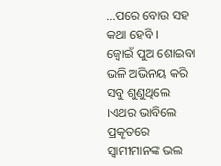...ପରେ ବୋଉ ସହ କଥା ହେବି ।
ଜ୍ବୋଇଁ ପୁଅ ଶୋଇବା ଭଳି ଅଭିନୟ କରି ସବୁ ଶୁଣୁଥିଲେ ।ଏଥର ଭାବିଲେ ପ୍ରକୄତରେ ସ୍ବାମୀମାନଙ୍କ ଭଲ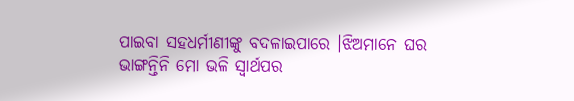ପାଇବା ସହଧର୍ମୀଣୀଙ୍କୁ ବଦଳାଇପାରେ ।ଝିଅମାନେ ଘର ଭାଙ୍ଗନ୍ତିନି ମୋ ଭଳି ସ୍ବାର୍ଥପର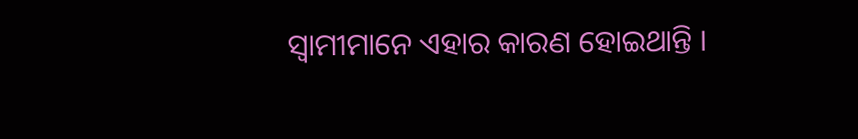ସ୍ବାମୀମାନେ ଏହାର କାରଣ ହୋଇଥାନ୍ତି ।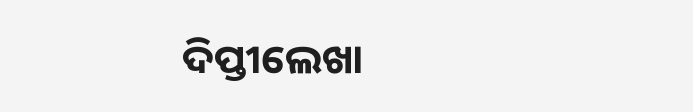ଦିପ୍ତୀଲେଖା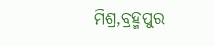ମିଶ୍ର,ବ୍ରହ୍ମପୁର